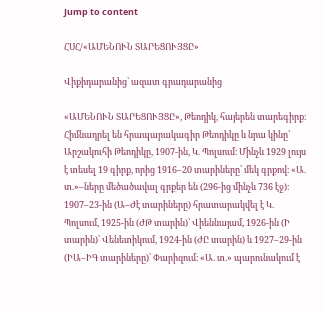Jump to content

ՀՍՀ/«ԱՄԵՆՈՒՆ ՏԱՐԵՑՈՒՅՑԸ»

Վիքիդարանից՝ ազատ գրադարանից

«ԱՄԵՆՈՒՆ ՏԱՐԵՑՈՒՅՑԸ», Թեոդիկ, հայերեն տարեգիրք։ Հիմնադրել են հրապարակագիր Թեոդիկը և նրա կինը՝ Արշակուհի Թեոդիկը, 1907-ին, Կ. Պոլսում։ Մինչև 1929 լույս է տեսել 19 գիրք, որից 1916–20 տարիները՝ մեկ գրքով։ «Ա. տ.»–ները մեծածավալ գրքեր են (296-ից մինչև 736 էջ)։ 1907–23-ին (Ա–Ժէ տարիները) հրատարակվել է Կ. Պոլսում, 1925-ին (ԺԹ տարին)՝ Վիեննայամ, 1926-ին (Ի տարին)՝ Վենետիկում, 1924-ին (ԺԸ տարին) և 1927–29-ին (ԻԱ–ԻԳ տարիները)՝ Փարիզում։ «Ա. տ.» պարունակում է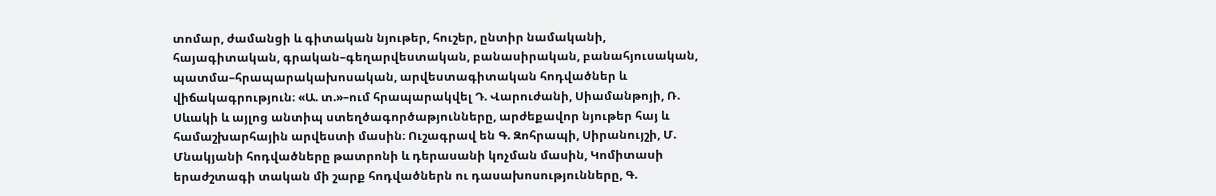տոմար, ժամանցի և գիտական նյութեր, հուշեր, ընտիր նամականի, հայագիտական, գրական–գեղարվեստական, բանասիրական, բանահյուսական, պատմա–հրապարակախոսական, արվեստագիտական հոդվածներ և վիճակագրություն։ «Ա. տ.»–ում հրապարակվել Դ. Վարուժանի, Սիամանթոյի, Ռ. Սևակի և այլոց անտիպ ստեղծագործաթյունները, արժեքավոր նյութեր հայ և համաշխարհային արվեստի մասին։ Ուշագրավ են Գ. Զոհրապի, Սիրանույշի, Մ. Մնակյանի հոդվածները թատրոնի և դերասանի կոչման մասին, Կոմիտասի երաժշտագի տական մի շարք հոդվածներն ու դասախոսությունները, Գ.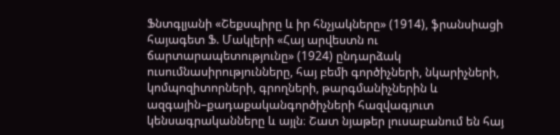Ֆնտգլյանի «Շեքսպիրը և իր հնչյակները» (1914), ֆրանսիացի հայագետ Ֆ. Մակլերի «Հայ արվեստն ու ճարտարապետությունը» (1924) ընդարձակ ուսումնասիրությունները, հայ բեմի գործիչների, նկարիչների, կոմպոզիտորների, գրողների, թարգմանիչներին և ազգային–քադաքականգործիչների հազվագյուտ կենսագրականները և այլն։ Շատ նյաթեր լուսաբանում են հայ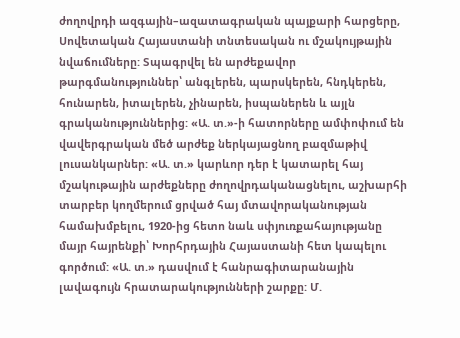ժողովրդի ազգային–ազատագրական պայքարի հարցերը, Սովետական Հայաստանի տնտեսական ու մշակույթային նվաճումները: Տպագրվել են արժեքավոր թարգմանություններ՝ անգլերեն, պարսկերեն, հնդկերեն, հունարեն, իտալերեն, չինարեն, իսպաներեն և այլն գրականություններից: «Ա. տ.»-ի հատորները ամփոփում են վավերգրական մեծ արժեք ներկայացնող բազմաթիվ լուսանկարներ: «Ա. տ.» կարևոր դեր է կատարել հայ մշակութային արժեքները ժողովրդականացնելու, աշխարհի տարբեր կողմերում ցրված հայ մտավորականության համախմբելու, 1920-ից հետո նաև սփյուռքահայությանը մայր հայրենքի՝ Խորհրդային Հայաստանի հետ կապելու գործում: «Ա. տ.» դասվում է հանրագիտարանային լավագույն հրատարակությունների շարքը: Մ.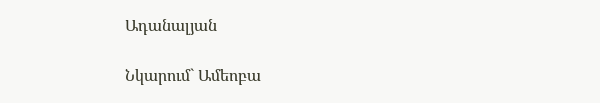Ադանալյան

Նկարում` Ամեոբա